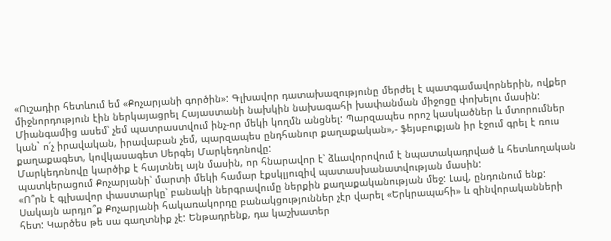«Ուշադիր հետևում եմ «Քոչարյանի գործին»: Գլխավոր դատախազությունը մերժել է պատգամավորներին, ովքեր միջնորդություն էին ներկայացրել Հայաստանի նախկին նախագահի խափանման միջոցը փոխելու մասին: Միանգամից ասեմ՝ չեմ պատրաստվում ինչ-որ մեկի կողմն անցնել: Պարզապես որոշ կասկածներ և մտորումներ կան` ո՛չ իրավական, իրավաբան չեմ, պարզապես ընդհանուր քաղաքական»,- ֆեյսբուքյան իր էջում գրել է ռուս քաղաքագետ, կովկասագետ Սերգեյ Մարկեդոնովը:
Մարկեդոնովը կարծիք է հայտնել այն մասին, որ հնարավոր է՝ ձևավորովում է նպատակադրված և հետևողական պատկերացում Քոչարյանի՝ մարտի մեկի համար էքսկլյուզիվ պատասխանատվության մասին:
«Ո՞րն է գլխավոր փաստարկը՝ բանակի ներգրավումը ներքին քաղաքականության մեջ: Լավ, ընդունում ենք: Սակայն արդյո՞ք Քոչարյանի հակառակորդը բանակցություններ չէր վարել «Երկրապահի» և զինվորականների հետ: Կարծես թե սա գաղտնիք չէ: Ենթադրենք, դա կաշխատեր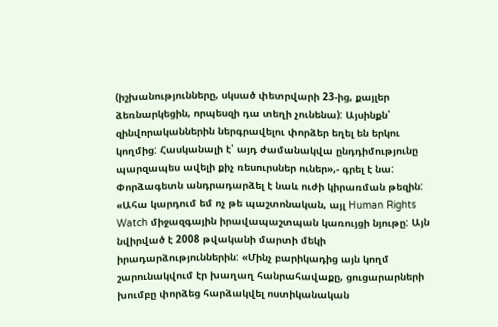(իշխանությունները, սկսած փետրվարի 23-ից, քայլեր ձեռնարկեցին, որպեսզի դա տեղի չունենա): Այսինքն՝ զինվորականներին ներգրավելու փորձեր եղել են երկու կողմից: Հասկանալի է՝ այդ ժամանակվա ընդդիմությունը պարզապես ավելի քիչ ռեսուրսներ ուներ»,- գրել է նա:
Փորձագետն անդրադարձել է նաև ուժի կիրառման թեզին: «Ահա կարդում եմ ոչ թե պաշտոնական, այլ Human Rights Watch միջազգային իրավապաշտպան կառույցի նյութը: Այն նվիրված է 2008 թվականի մարտի մեկի իրադարձություններին: «Մինչ բարիկադից այն կողմ շարունակվում էր խաղաղ հանրահավաքը, ցուցարարների խումբը փորձեց հարձակվել ոստիկանական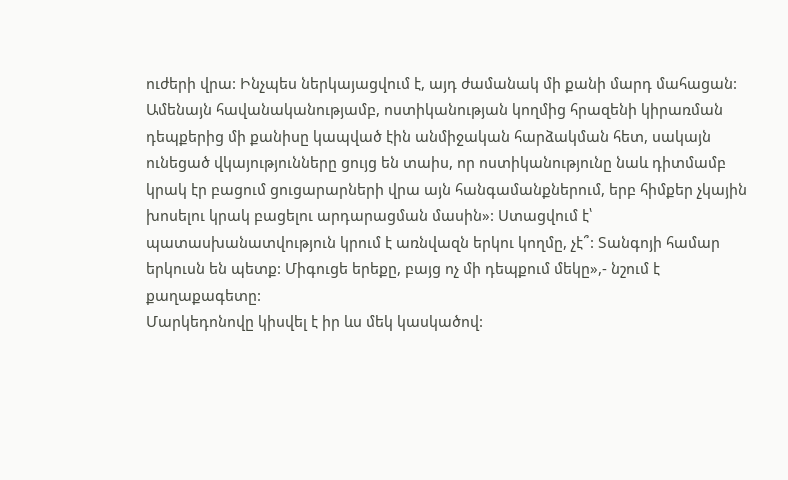ուժերի վրա: Ինչպես ներկայացվում է, այդ ժամանակ մի քանի մարդ մահացան: Ամենայն հավանականությամբ, ոստիկանության կողմից հրազենի կիրառման դեպքերից մի քանիսը կապված էին անմիջական հարձակման հետ, սակայն ունեցած վկայությունները ցույց են տաիս, որ ոստիկանությունը նաև դիտմամբ կրակ էր բացում ցուցարարների վրա այն հանգամանքներում, երբ հիմքեր չկային խոսելու կրակ բացելու արդարացման մասին»: Ստացվում է՝ պատասխանատվություն կրում է առնվազն երկու կողմը, չէ՞: Տանգոյի համար երկուսն են պետք: Միգուցե երեքը, բայց ոչ մի դեպքում մեկը»,- նշում է քաղաքագետը:
Մարկեդոնովը կիսվել է իր ևս մեկ կասկածով: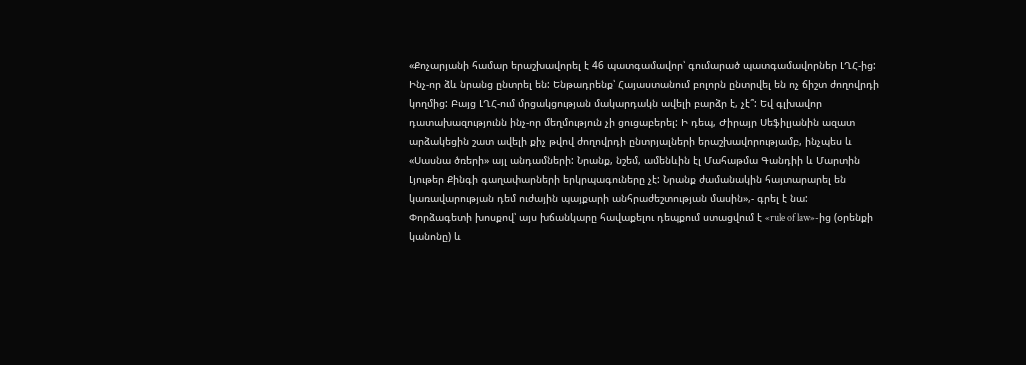«Քոչարյանի համար երաշխավորել է 46 պատգամավոր՝ գումարած պատգամավորներ ԼՂՀ-ից: Ինչ-որ ձև նրանց ընտրել են: Ենթադրենք՝ Հայաստանում բոլորն ընտրվել են ոչ ճիշտ ժողովրդի կողմից: Բայց ԼՂՀ-ում մրցակցության մակարդակն ավելի բարձր է, չէ՞: Եվ գլխավոր դատախազությունն ինչ-որ մեղմություն չի ցուցաբերել: Ի դեպ, Ժիրայր Սեֆիլյանին ազատ արձակեցին շատ ավելի քիչ թվով ժողովրդի ընտրյալների երաշխավորությամբ, ինչպես և «Սասնա ծռերի» այլ անդամների: Նրանք, նշեմ, ամենևին էլ Մահաթմա Գանդիի և Մարտին Լյութեր Քինգի գաղափարների երկրպագուները չէ: Նրանք ժամանակին հայտարարել են կառավարության դեմ ուժային պայքարի անհրաժեշտության մասին»,- գրել է նա:
Փորձագետի խոսքով՝ այս խճանկարը հավաքելու դեպքում ստացվում է «rule of law»-ից (օրենքի կանոնը) և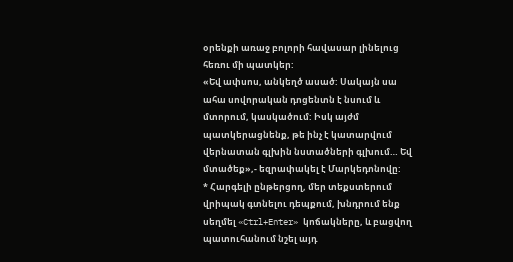օրենքի առաջ բոլորի հավասար լինելուց հեռու մի պատկեր:
«Եվ ափսոս, անկեղծ ասած: Սակայն սա ահա սովորական դոցենտն է նսում և մտորում, կասկածում: Իսկ այժմ պատկերացնենք, թե ինչ է կատարվում վերնատան գլխին նստածների գլխում… Եվ մտածեք»,- եզրափակել է Մարկեդոնովը:
* Հարգելի ընթերցող, մեր տեքստերում վրիպակ գտնելու դեպքում, խնդրում ենք սեղմել «Ctrl+Enter» կոճակները, և բացվող պատուհանում նշել այդ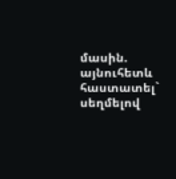մասին. այնուհետև հաստատել` սեղմելով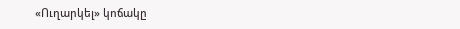«Ուղարկել» կոճակը